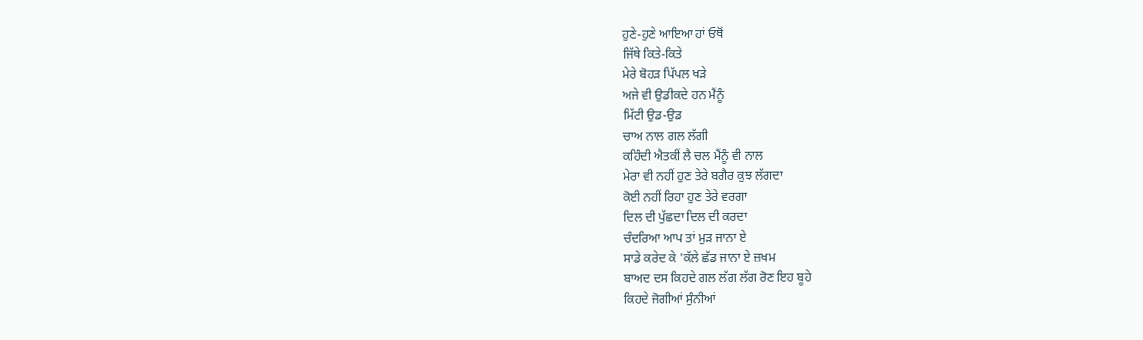ਹੁਣੇ-ਹੁਣੇ ਆਇਆ ਹਾਂ ਓਥੋਂ
ਜਿੱਥੇ ਕਿਤੇ-ਕਿਤੇ
ਮੇਰੇ ਬੋਹੜ ਪਿੱਪਲ ਖੜੇ
ਅਜੇ ਵੀ ਉਡੀਕਦੇ ਹਨ ਮੈਂਨੂੰ
ਮਿੱਟੀ ਉਡ-ਉਡ
ਚਾਅ ਨਾਲ ਗਲ ਲੱਗੀ
ਕਹਿੰਦੀ ਐਤਕੀਂ ਲੈ ਚਲ ਮੈਂਨੂੰ ਵੀ ਨਾਲ
ਮੇਰਾ ਵੀ ਨਹੀਂ ਹੁਣ ਤੇਰੇ ਬਗੈਰ ਕੁਝ ਲੱਗਦਾ
ਕੋਈ ਨਹੀਂ ਰਿਹਾ ਹੁਣ ਤੇਰੇ ਵਰਗਾ
ਦਿਲ ਦੀ ਪੁੱਛਦਾ ਦਿਲ ਦੀ ਕਰਦਾ
ਚੰਦਰਿਆ ਆਪ ਤਾਂ ਮੁੜ ਜਾਨਾ ਏ
ਸਾਡੇ ਕਰੇਦ ਕੇ 'ਕੱਲੇ ਛੱਡ ਜਾਨਾ ਏ ਜ਼ਖਮ
ਬਾਅਦ ਦਸ ਕਿਹਦੇ ਗਲ ਲੱਗ ਲੱਗ ਰੋਣ ਇਹ ਬੂਹੇ
ਕਿਹਦੇ ਜੋਗੀਆਂ ਸੁੰਨੀਆਂ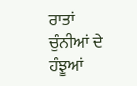ਰਾਤਾਂ
ਚੁੰਨੀਆਂ ਦੇ ਹੰਝੂਆਂ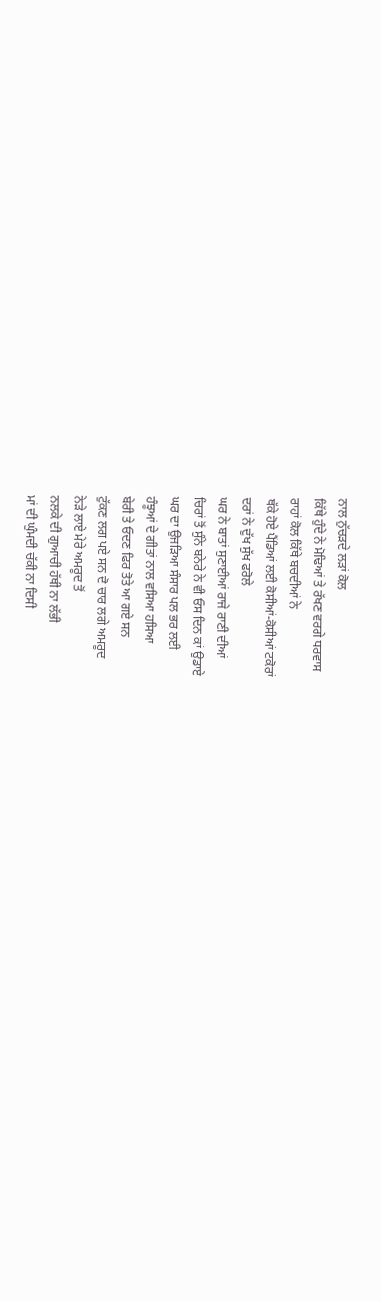ਨਾਲ ਨੁੱਚੜਦੇ ਲੜਾਂ ਕੋਲ
ਕਿੱਥੇ ਹੁੰਦੇ ਨੇ ਮੋਢਿਆਂ ਤੇ ਰੱਖਣ ਵਰਗੇ ਧਰਵਾਸ
ਰਾਹਾਂ ਕੋਲ ਕਿੱਥੇ ਬਚਦੀਆਂ ਨੇ
ਥੱਕੇ ਹੋਏ ਪੈਂਡਿਆਂ ਲਈ ਕੋਸੀਆਂ-ਕੋਸੀਆਂ ਟਕੋਰਾਂ
ਦਰਾਂ ਨੇ ਦੁੱਖ ਸੁੱਖ ਫਰੋਲੇ
ਘਰ ਨੇ ਬਾਤਾਂ ਸੁਣਾਈਆਂ ਰਾਜੇ ਰਾਣੀ ਦੀਆਂ
ਚਿਰਾਂ ਤੋਂ ਸੁੰਨੇ ਬਨੇਰੇ ਨੇ ਵੀ ਓਸ ਦਿਨ ਕਾਂ ਉਡਾਏ
ਘਰ ਦਾ ਉਜੜਿਆ ਸੰਸਾਰ ਪਲ ਭਰ ਲਈ
ਹੰਝੂਆਂ ਦੇ ਗੀਤਾਂ ਨਾਲ ਵਸਿਆ ਹਸਿਆ
ਬੇਰੀ ਤੇ ਓਦਣ ਫਿਰ ਤੋਤੇ ਆ ਗਏ ਸਨ
ਟੁੱਕਣ ਲਗ ਪਏ ਸਨ ਦੋ ਚਾਰ ਲਗੇ ਅਮਰੂਦ
ਨੇੜੇ ਲਾਏ ਮੇਰੇ ਅਮਰੂਦ ਤੋਂ
ਨਲਕੇ ਦੀ ਗੁਆਚੀ ਹੱਥੀ ਨਾ ਲੱਭੀ
ਮਾਂ ਦੀ ਘੁੰਮਦੀ ਚੱਕੀ ਨਾ ਦਿਸੀ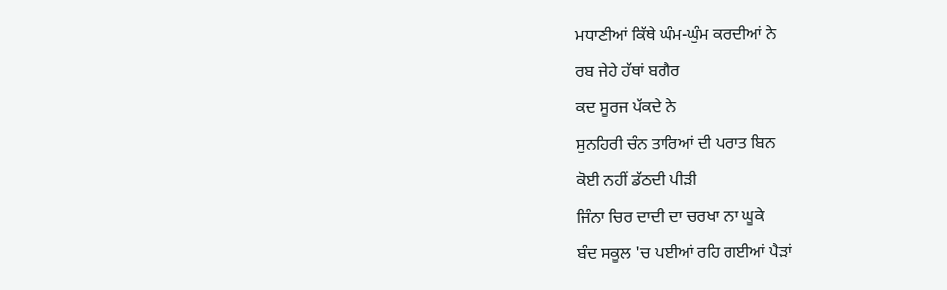ਮਧਾਣੀਆਂ ਕਿੱਥੇ ਘੰਮ-ਘੁੰਮ ਕਰਦੀਆਂ ਨੇ
ਰਬ ਜੇਹੇ ਹੱਥਾਂ ਬਗੈਰ
ਕਦ ਸੂਰਜ ਪੱਕਦੇ ਨੇ
ਸੁਨਹਿਰੀ ਚੰਨ ਤਾਰਿਆਂ ਦੀ ਪਰਾਤ ਬਿਨ
ਕੋਈ ਨਹੀਂ ਡੱਠਦੀ ਪੀੜੀ
ਜਿੰਨਾ ਚਿਰ ਦਾਦੀ ਦਾ ਚਰਖਾ ਨਾ ਘੂਕੇ
ਬੰਦ ਸਕੂਲ 'ਚ ਪਈਆਂ ਰਹਿ ਗਈਆਂ ਪੈੜਾਂ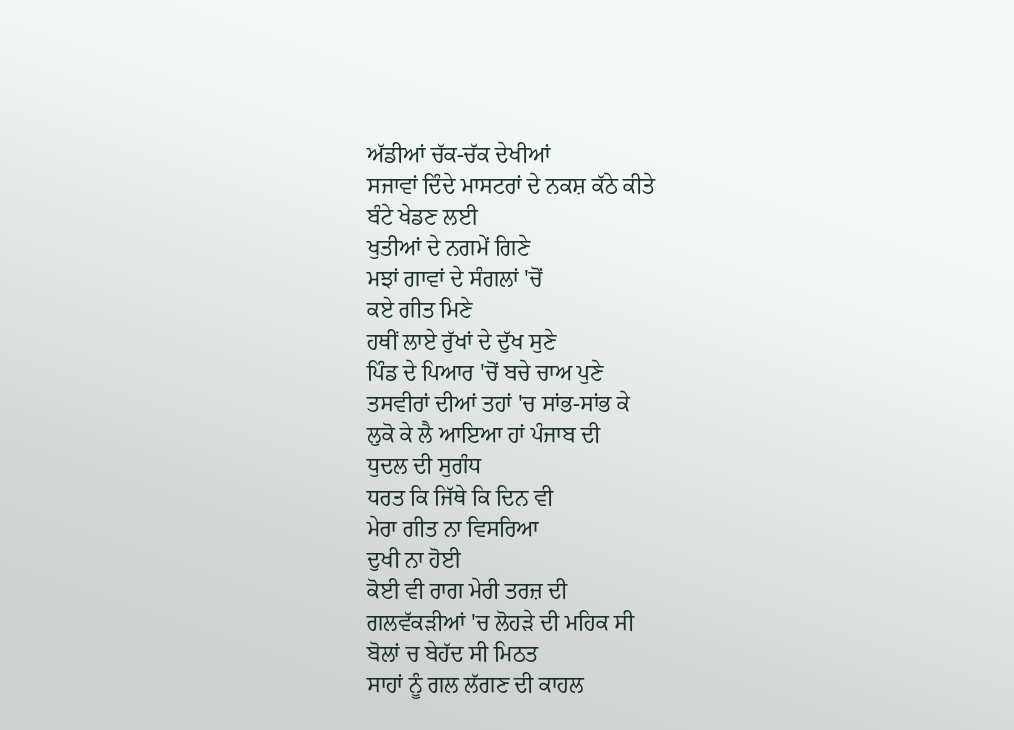ਅੱਡੀਆਂ ਚੱਕ-ਚੱਕ ਦੇਖੀਆਂ
ਸਜਾਵਾਂ ਦਿੰਦੇ ਮਾਸਟਰਾਂ ਦੇ ਨਕਸ਼ ਕੱਠੇ ਕੀਤੇ
ਬੰਟੇ ਖੇਡਣ ਲਈ
ਖੁਤੀਆਂ ਦੇ ਨਗਮੇਂ ਗਿਣੇ
ਮਝਾਂ ਗਾਵਾਂ ਦੇ ਸੰਗਲਾਂ 'ਚੋਂ
ਕਏ ਗੀਤ ਮਿਣੇ
ਹਥੀਂ ਲਾਏ ਰੁੱਖਾਂ ਦੇ ਦੁੱਖ ਸੁਣੇ
ਪਿੰਡ ਦੇ ਪਿਆਰ 'ਚੋਂ ਬਚੇ ਚਾਅ ਪੁਣੇ
ਤਸਵੀਰਾਂ ਦੀਆਂ ਤਹਾਂ 'ਚ ਸਾਂਭ-ਸਾਂਭ ਕੇ
ਲੁਕੋ ਕੇ ਲੈ ਆਇਆ ਹਾਂ ਪੰਜਾਬ ਦੀ
ਧੁਦਲ ਦੀ ਸੁਗੰਧ
ਧਰਤ ਕਿ ਜਿੱਥੇ ਕਿ ਦਿਨ ਵੀ
ਮੇਰਾ ਗੀਤ ਨਾ ਵਿਸਰਿਆ
ਦੁਖੀ ਨਾ ਹੋਈ
ਕੋਈ ਵੀ ਰਾਗ ਮੇਰੀ ਤਰਜ਼ ਦੀ
ਗਲਵੱਕੜੀਆਂ 'ਚ ਲੋਹੜੇ ਦੀ ਮਹਿਕ ਸੀ
ਬੋਲਾਂ ਚ ਬੇਹੱਦ ਸੀ ਮਿਠਤ
ਸਾਹਾਂ ਨੂੰ ਗਲ ਲੱਗਣ ਦੀ ਕਾਹਲ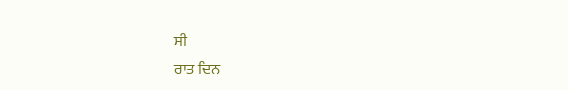ਸੀ
ਰਾਤ ਦਿਨ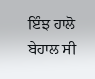ਇੰਝ ਹਾਲੋ ਬੇਹਾਲ ਸੀ